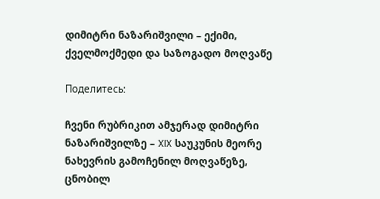დიმიტრი ნაზარიშვილი – ექიმი, ქველმოქმედი და საზოგადო მოღვაწე

Поделитесь:

ჩვენი რუბრიკით ამჯერად დიმიტრი ნაზარიშვილზე – XIX საუკუნის მეორე ნახევრის გამოჩენილ მოღვაწეზე, ცნობილ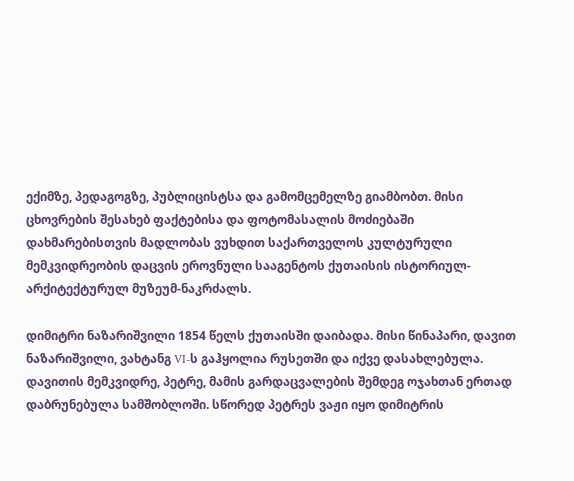ექიმზე, პედაგოგზე, პუბლიცისტსა და გამომცემელზე გიამბობთ. მისი ცხოვრების შესახებ ფაქტებისა და ფოტომასალის მოძიებაში დახმარებისთვის მადლობას ვუხდით საქართველოს კულტურული მემკვიდრეობის დაცვის ეროვნული სააგენტოს ქუთაისის ისტორიულ-არქიტექტურულ მუზეუმ-ნაკრძალს.

დიმიტრი ნაზარიშვილი 1854 წელს ქუთაისში დაიბადა. მისი წინაპარი, დავით ნაზარიშვილი, ვახტანგ VI-ს გაჰყოლია რუსეთში და იქვე დასახლებულა. დავითის მემკვიდრე, პეტრე, მამის გარდაცვალების შემდეგ ოჯახთან ერთად დაბრუნებულა სამშობლოში. სწორედ პეტრეს ვაჟი იყო დიმიტრის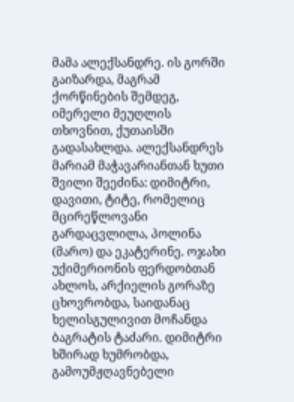მამა ალექსანდრე. ის გორში გაიზარდა, მაგრამ ქორწინების შემდეგ, იმერელი მეუღლის თხოვნით, ქუთაისში გადასახლდა. ალექსანდრეს მარიამ მაჭავარიანთან ხუთი შვილი შეეძინა: დიმიტრი, დავითი, ტიტე, რომელიც მცირეწლოვანი გარდაცვლილა, პოლინა (მარო) და ეკატერინე. ოჯახი უქიმერიონის ფერდობთან ახლოს, არქიელის გორაზე ცხოვრობდა, საიდანაც ხელისგულივით მოჩანდა ბაგრატის ტაძარი. დიმიტრი ხშირად ხუმრობდა, გამოუმჟღავნებელი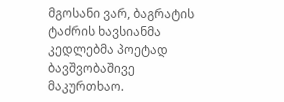მგოსანი ვარ, ბაგრატის ტაძრის ხავსიანმა კედლებმა პოეტად ბავშვობაშივე მაკურთხაო.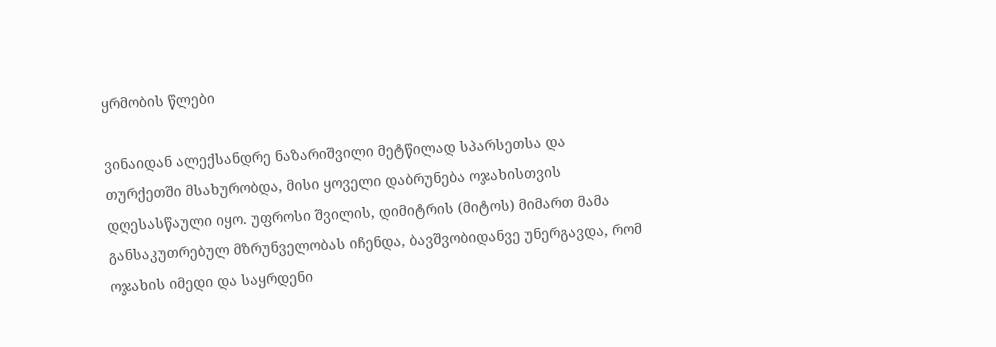ყრმობის წლები

ვინაიდან ალექსანდრე ნაზარიშვილი მეტწილად სპარსეთსა და თურქეთში მსახურობდა, მისი ყოველი დაბრუნება ოჯახისთვის დღესასწაული იყო. უფროსი შვილის, დიმიტრის (მიტოს) მიმართ მამა განსაკუთრებულ მზრუნველობას იჩენდა, ბავშვობიდანვე უნერგავდა, რომ ოჯახის იმედი და საყრდენი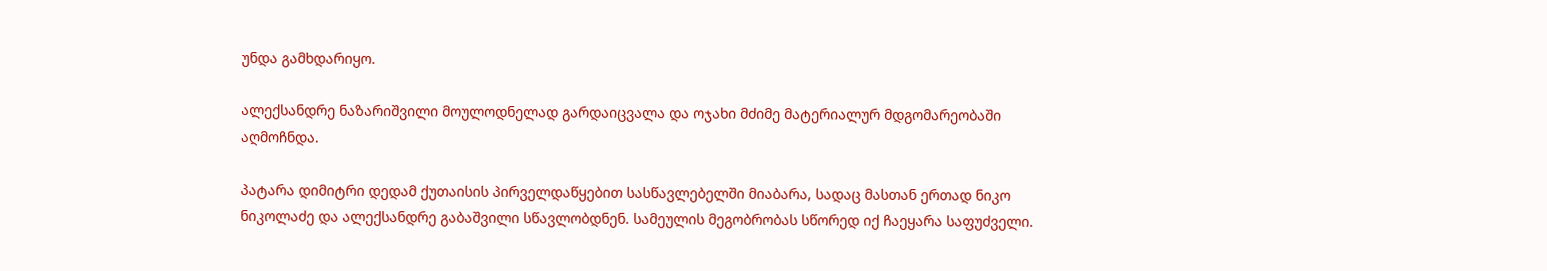უნდა გამხდარიყო.

ალექსანდრე ნაზარიშვილი მოულოდნელად გარდაიცვალა და ოჯახი მძიმე მატერიალურ მდგომარეობაში აღმოჩნდა.

პატარა დიმიტრი დედამ ქუთაისის პირველდაწყებით სასწავლებელში მიაბარა, სადაც მასთან ერთად ნიკო ნიკოლაძე და ალექსანდრე გაბაშვილი სწავლობდნენ. სამეულის მეგობრობას სწორედ იქ ჩაეყარა საფუძველი.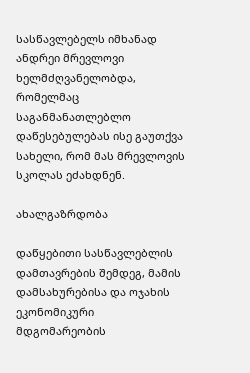სასწავლებელს იმხანად ანდრეი მრევლოვი ხელმძღვანელობდა, რომელმაც საგანმანათლებლო დაწესებულებას ისე გაუთქვა სახელი, რომ მას მრევლოვის სკოლას ეძახდნენ.

ახალგაზრდობა

დაწყებითი სასწავლებლის დამთავრების შემდეგ, მამის დამსახურებისა და ოჯახის ეკონომიკური მდგომარეობის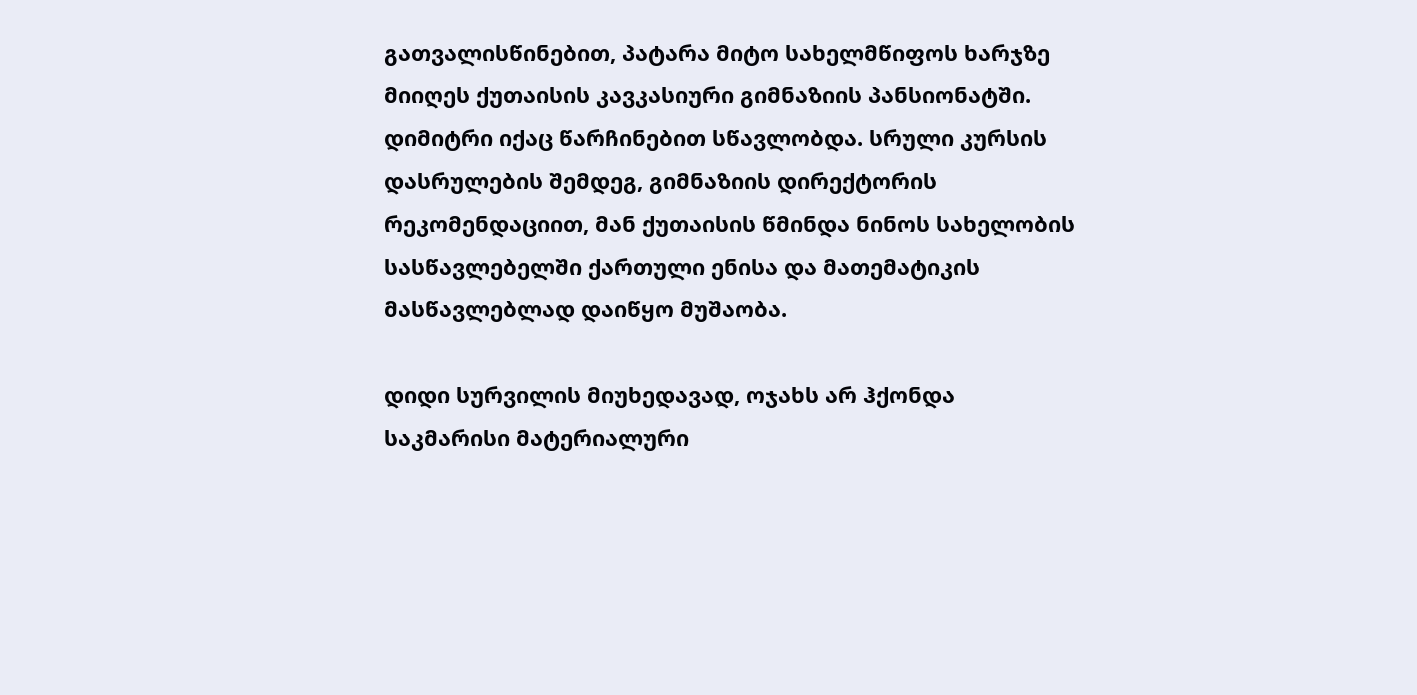გათვალისწინებით, პატარა მიტო სახელმწიფოს ხარჯზე მიიღეს ქუთაისის კავკასიური გიმნაზიის პანსიონატში. დიმიტრი იქაც წარჩინებით სწავლობდა. სრული კურსის დასრულების შემდეგ, გიმნაზიის დირექტორის რეკომენდაციით, მან ქუთაისის წმინდა ნინოს სახელობის სასწავლებელში ქართული ენისა და მათემატიკის მასწავლებლად დაიწყო მუშაობა.

დიდი სურვილის მიუხედავად, ოჯახს არ ჰქონდა საკმარისი მატერიალური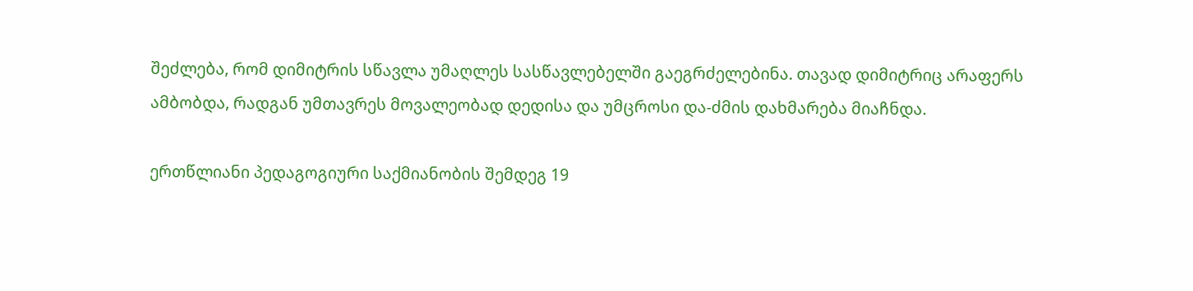შეძლება, რომ დიმიტრის სწავლა უმაღლეს სასწავლებელში გაეგრძელებინა. თავად დიმიტრიც არაფერს ამბობდა, რადგან უმთავრეს მოვალეობად დედისა და უმცროსი და-ძმის დახმარება მიაჩნდა.

ერთწლიანი პედაგოგიური საქმიანობის შემდეგ 19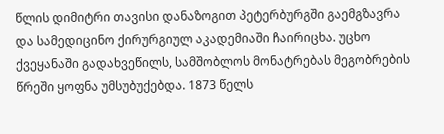წლის დიმიტრი თავისი დანაზოგით პეტერბურგში გაემგზავრა და სამედიცინო ქირურგიულ აკადემიაში ჩაირიცხა. უცხო ქვეყანაში გადახვეწილს, სამშობლოს მონატრებას მეგობრების წრეში ყოფნა უმსუბუქებდა. 1873 წელს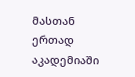მასთან ერთად აკადემიაში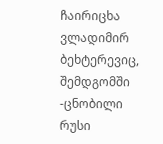ჩაირიცხა ვლადიმირ ბეხტერევიც, შემდგომში -ცნობილი რუსი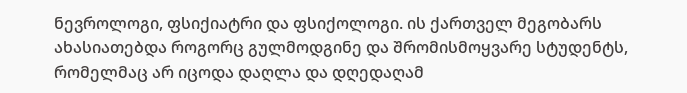ნევროლოგი, ფსიქიატრი და ფსიქოლოგი. ის ქართველ მეგობარს ახასიათებდა როგორც გულმოდგინე და შრომისმოყვარე სტუდენტს, რომელმაც არ იცოდა დაღლა და დღედაღამ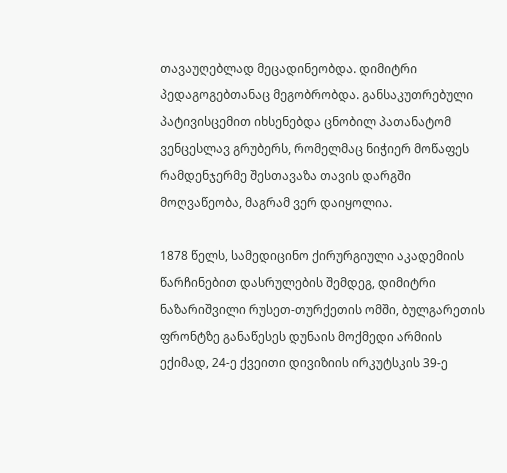თავაუღებლად მეცადინეობდა. დიმიტრი პედაგოგებთანაც მეგობრობდა. განსაკუთრებული პატივისცემით იხსენებდა ცნობილ პათანატომ ვენცესლავ გრუბერს, რომელმაც ნიჭიერ მოწაფეს რამდენჯერმე შესთავაზა თავის დარგში მოღვაწეობა, მაგრამ ვერ დაიყოლია.

1878 წელს, სამედიცინო ქირურგიული აკადემიის წარჩინებით დასრულების შემდეგ, დიმიტრი ნაზარიშვილი რუსეთ-თურქეთის ომში, ბულგარეთის ფრონტზე განაწესეს დუნაის მოქმედი არმიის ექიმად, 24-ე ქვეითი დივიზიის ირკუტსკის 39-ე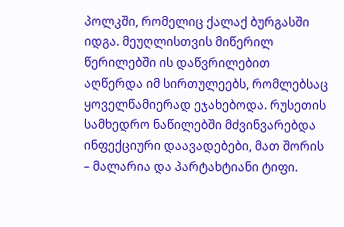პოლკში, რომელიც ქალაქ ბურგასში იდგა. მეუღლისთვის მიწერილ წერილებში ის დაწვრილებით აღწერდა იმ სირთულეებს, რომლებსაც ყოველწამიერად ეჯახებოდა. რუსეთის სამხედრო ნაწილებში მძვინვარებდა ინფექციური დაავადებები, მათ შორის – მალარია და პარტახტიანი ტიფი.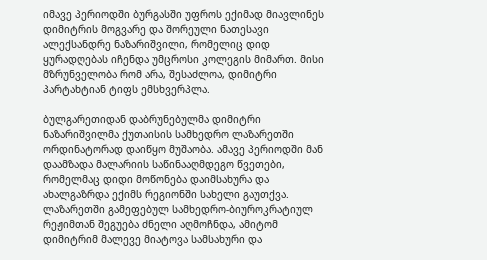იმავე პერიოდში ბურგასში უფროს ექიმად მიავლინეს დიმიტრის მოგვარე და შორეული ნათესავი ალექსანდრე ნაზარიშვილი, რომელიც დიდ ყურადღებას იჩენდა უმცროსი კოლეგის მიმართ. მისი მზრუნველობა რომ არა, შესაძლოა, დიმიტრი პარტახტიან ტიფს ემსხვერპლა.

ბულგარეთიდან დაბრუნებულმა დიმიტრი ნაზარიშვილმა ქუთაისის სამხედრო ლაზარეთში ორდინატორად დაიწყო მუშაობა. ამავე პერიოდში მან დაამზადა მალარიის საწინააღმდეგო წვეთები, რომელმაც დიდი მოწონება დაიმსახურა და ახალგაზრდა ექიმს რეგიონში სახელი გაუთქვა. ლაზარეთში გამეფებულ სამხედრო-ბიუროკრატიულ რეჟიმთან შეგუება ძნელი აღმოჩნდა, ამიტომ დიმიტრიმ მალევე მიატოვა სამსახური და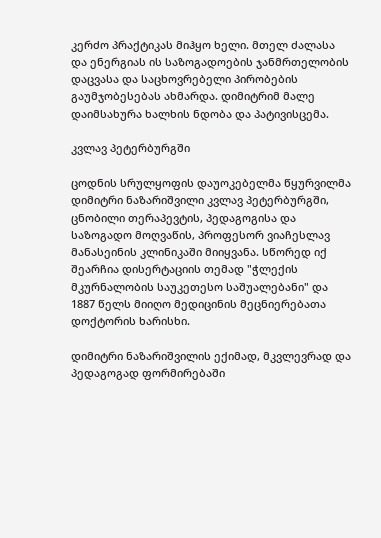კერძო პრაქტიკას მიჰყო ხელი. მთელ ძალასა და ენერგიას ის საზოგადოების ჯანმრთელობის დაცვასა და საცხოვრებელი პირობების გაუმჯობესებას ახმარდა. დიმიტრიმ მალე დაიმსახურა ხალხის ნდობა და პატივისცემა.

კვლავ პეტერბურგში

ცოდნის სრულყოფის დაუოკებელმა წყურვილმა დიმიტრი ნაზარიშვილი კვლავ პეტერბურგში, ცნობილი თერაპევტის, პედაგოგისა და საზოგადო მოღვაწის, პროფესორ ვიაჩესლავ მანასეინის კლინიკაში მიიყვანა. სწორედ იქ შეარჩია დისერტაციის თემად "ჭლექის მკურნალობის საუკეთესო საშუალებანი" და 1887 წელს მიიღო მედიცინის მეცნიერებათა დოქტორის ხარისხი.

დიმიტრი ნაზარიშვილის ექიმად, მკვლევრად და პედაგოგად ფორმირებაში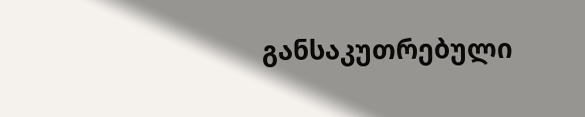განსაკუთრებული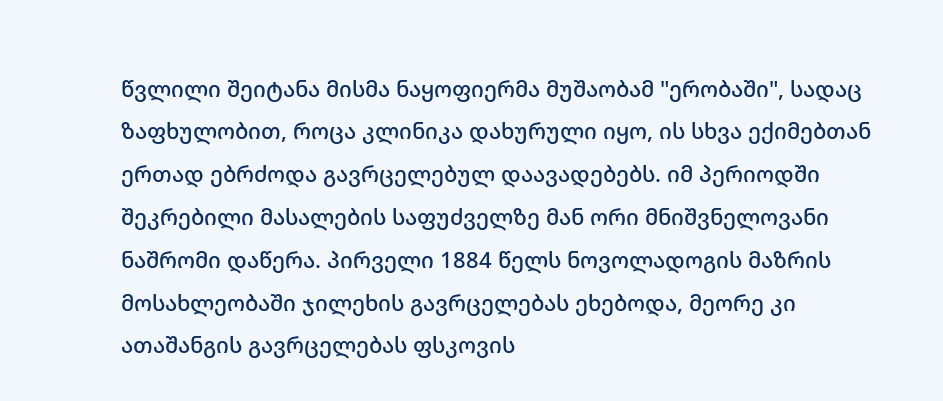წვლილი შეიტანა მისმა ნაყოფიერმა მუშაობამ "ერობაში", სადაც ზაფხულობით, როცა კლინიკა დახურული იყო, ის სხვა ექიმებთან ერთად ებრძოდა გავრცელებულ დაავადებებს. იმ პერიოდში შეკრებილი მასალების საფუძველზე მან ორი მნიშვნელოვანი ნაშრომი დაწერა. პირველი 1884 წელს ნოვოლადოგის მაზრის მოსახლეობაში ჯილეხის გავრცელებას ეხებოდა, მეორე კი ათაშანგის გავრცელებას ფსკოვის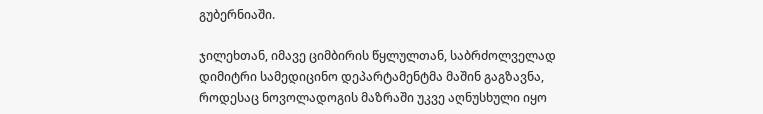გუბერნიაში.

ჯილეხთან, იმავე ციმბირის წყლულთან, საბრძოლველად დიმიტრი სამედიცინო დეპარტამენტმა მაშინ გაგზავნა, როდესაც ნოვოლადოგის მაზრაში უკვე აღნუსხული იყო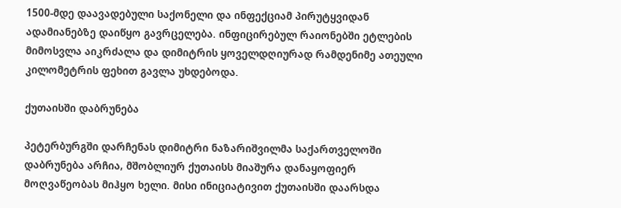1500-მდე დაავადებული საქონელი და ინფექციამ პირუტყვიდან ადამიანებზე დაიწყო გავრცელება. ინფიცირებულ რაიონებში ეტლების მიმოსვლა აიკრძალა და დიმიტრის ყოველდღიურად რამდენიმე ათეული კილომეტრის ფეხით გავლა უხდებოდა.

ქუთაისში დაბრუნება

პეტერბურგში დარჩენას დიმიტრი ნაზარიშვილმა საქართველოში დაბრუნება არჩია, მშობლიურ ქუთაისს მიაშურა დანაყოფიერ მოღვაწეობას მიჰყო ხელი. მისი ინიციატივით ქუთაისში დაარსდა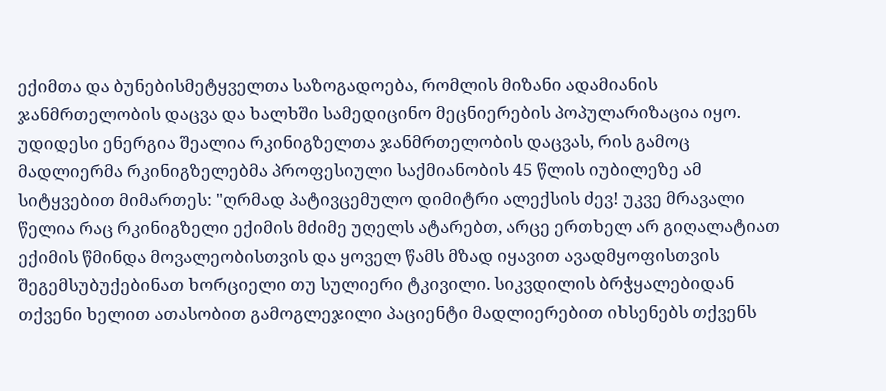ექიმთა და ბუნებისმეტყველთა საზოგადოება, რომლის მიზანი ადამიანის ჯანმრთელობის დაცვა და ხალხში სამედიცინო მეცნიერების პოპულარიზაცია იყო. უდიდესი ენერგია შეალია რკინიგზელთა ჯანმრთელობის დაცვას, რის გამოც მადლიერმა რკინიგზელებმა პროფესიული საქმიანობის 45 წლის იუბილეზე ამ სიტყვებით მიმართეს: "ღრმად პატივცემულო დიმიტრი ალექსის ძევ! უკვე მრავალი წელია რაც რკინიგზელი ექიმის მძიმე უღელს ატარებთ, არცე ერთხელ არ გიღალატიათ ექიმის წმინდა მოვალეობისთვის და ყოველ წამს მზად იყავით ავადმყოფისთვის შეგემსუბუქებინათ ხორციელი თუ სულიერი ტკივილი. სიკვდილის ბრჭყალებიდან თქვენი ხელით ათასობით გამოგლეჯილი პაციენტი მადლიერებით იხსენებს თქვენს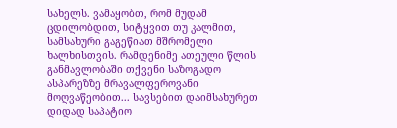სახელს. ვამაყობთ, რომ მუდამ ცდილობდით, სიტყვით თუ კალმით, სამსახური გაგეწიათ მშრომელი ხალხისთვის. რამდენიმე ათეული წლის განმავლობაში თქვენი საზოგადო ასპარეზზე მრავალფეროვანი მოღვაწეობით... სავსებით დაიმსახურეთ დიდად საპატიო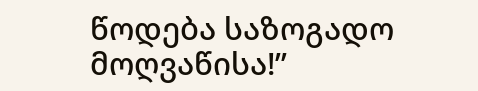წოდება საზოგადო მოღვაწისა!’’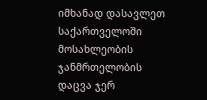იმხანად დასავლეთ საქართველოში მოსახლეობის ჯანმრთელობის დაცვა ჯერ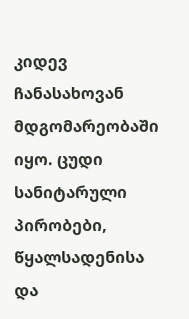კიდევ ჩანასახოვან მდგომარეობაში იყო. ცუდი სანიტარული პირობები, წყალსადენისა და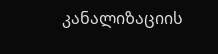კანალიზაციის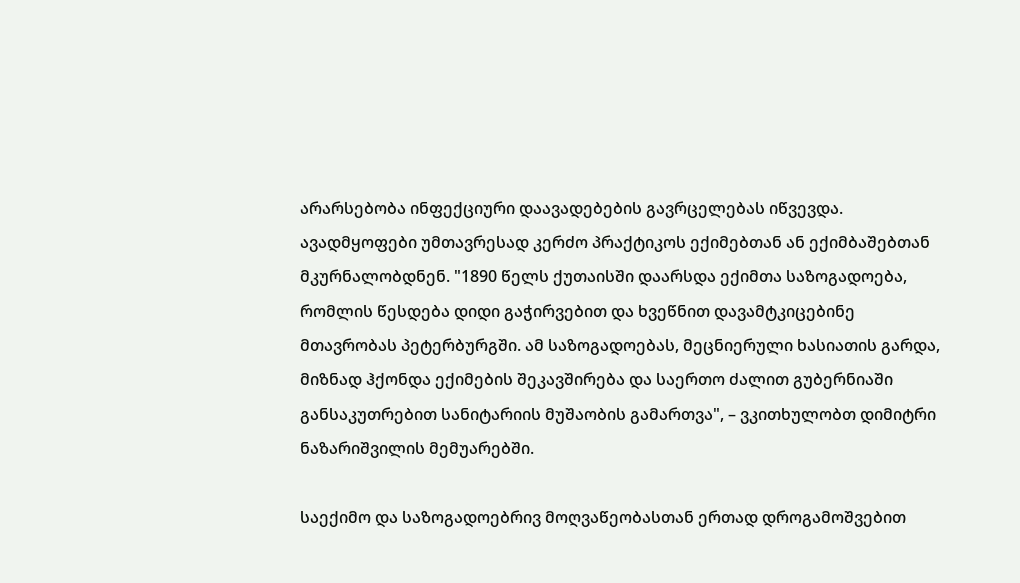არარსებობა ინფექციური დაავადებების გავრცელებას იწვევდა. ავადმყოფები უმთავრესად კერძო პრაქტიკოს ექიმებთან ან ექიმბაშებთან მკურნალობდნენ. "1890 წელს ქუთაისში დაარსდა ექიმთა საზოგადოება, რომლის წესდება დიდი გაჭირვებით და ხვეწნით დავამტკიცებინე მთავრობას პეტერბურგში. ამ საზოგადოებას, მეცნიერული ხასიათის გარდა, მიზნად ჰქონდა ექიმების შეკავშირება და საერთო ძალით გუბერნიაში განსაკუთრებით სანიტარიის მუშაობის გამართვა", – ვკითხულობთ დიმიტრი ნაზარიშვილის მემუარებში.

საექიმო და საზოგადოებრივ მოღვაწეობასთან ერთად დროგამოშვებით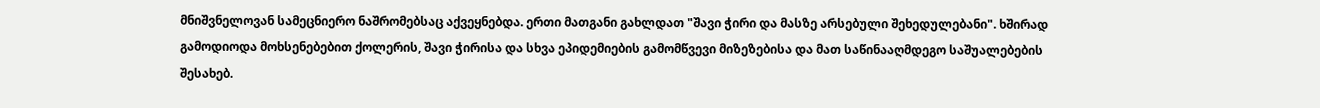მნიშვნელოვან სამეცნიერო ნაშრომებსაც აქვეყნებდა. ერთი მათგანი გახლდათ "შავი ჭირი და მასზე არსებული შეხედულებანი". ხშირად გამოდიოდა მოხსენებებით ქოლერის, შავი ჭირისა და სხვა ეპიდემიების გამომწვევი მიზეზებისა და მათ საწინააღმდეგო საშუალებების შესახებ.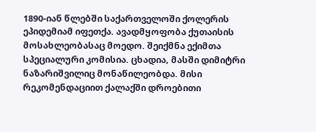1890-იან წლებში საქართველოში ქოლერის ეპიდემიამ იფეთქა. ავადმყოფობა ქუთაისის მოსახლეობასაც მოედო. შეიქმნა ექიმთა სპეციალური კომისია. ცხადია, მასში დიმიტრი ნაზარიშვილიც მონაწილეობდა. მისი რეკომენდაციით ქალაქში დროებითი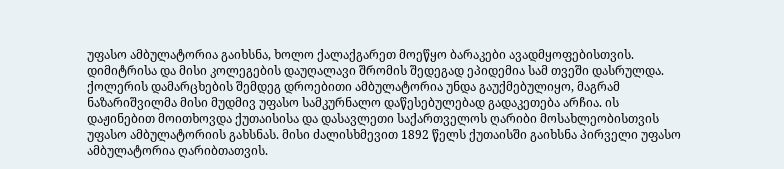უფასო ამბულატორია გაიხსნა, ხოლო ქალაქგარეთ მოეწყო ბარაკები ავადმყოფებისთვის. დიმიტრისა და მისი კოლეგების დაუღალავი შრომის შედეგად ეპიდემია სამ თვეში დასრულდა. ქოლერის დამარცხების შემდეგ დროებითი ამბულატორია უნდა გაუქმებულიყო, მაგრამ ნაზარიშვილმა მისი მუდმივ უფასო სამკურნალო დაწესებულებად გადაკეთება არჩია. ის დაჟინებით მოითხოვდა ქუთაისისა და დასავლეთი საქართველოს ღარიბი მოსახლეობისთვის უფასო ამბულატორიის გახსნას. მისი ძალისხმევით 1892 წელს ქუთაისში გაიხსნა პირველი უფასო ამბულატორია ღარიბთათვის.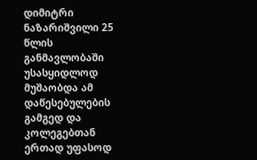დიმიტრი ნაზარიშვილი 25 წლის განმავლობაში უსასყიდლოდ მუშაობდა ამ დაწესებულების გამგედ და კოლეგებთან ერთად უფასოდ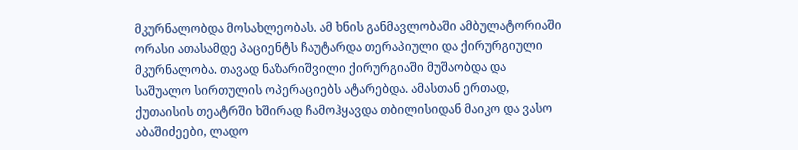მკურნალობდა მოსახლეობას. ამ ხნის განმავლობაში ამბულატორიაში ორასი ათასამდე პაციენტს ჩაუტარდა თერაპიული და ქირურგიული მკურნალობა. თავად ნაზარიშვილი ქირურგიაში მუშაობდა და საშუალო სირთულის ოპერაციებს ატარებდა. ამასთან ერთად, ქუთაისის თეატრში ხშირად ჩამოჰყავდა თბილისიდან მაიკო და ვასო აბაშიძეები, ლადო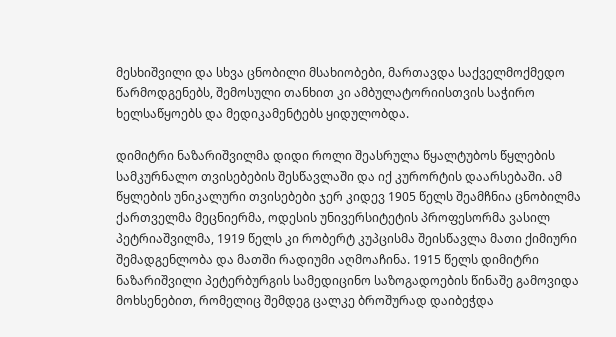მესხიშვილი და სხვა ცნობილი მსახიობები, მართავდა საქველმოქმედო წარმოდგენებს, შემოსული თანხით კი ამბულატორიისთვის საჭირო ხელსაწყოებს და მედიკამენტებს ყიდულობდა.

დიმიტრი ნაზარიშვილმა დიდი როლი შეასრულა წყალტუბოს წყლების სამკურნალო თვისებების შესწავლაში და იქ კურორტის დაარსებაში. ამ წყლების უნიკალური თვისებები ჯერ კიდევ 1905 წელს შეამჩნია ცნობილმა ქართველმა მეცნიერმა, ოდესის უნივერსიტეტის პროფესორმა ვასილ პეტრიაშვილმა, 1919 წელს კი რობერტ კუპცისმა შეისწავლა მათი ქიმიური შემადგენლობა და მათში რადიუმი აღმოაჩინა. 1915 წელს დიმიტრი ნაზარიშვილი პეტერბურგის სამედიცინო საზოგადოების წინაშე გამოვიდა მოხსენებით, რომელიც შემდეგ ცალკე ბროშურად დაიბეჭდა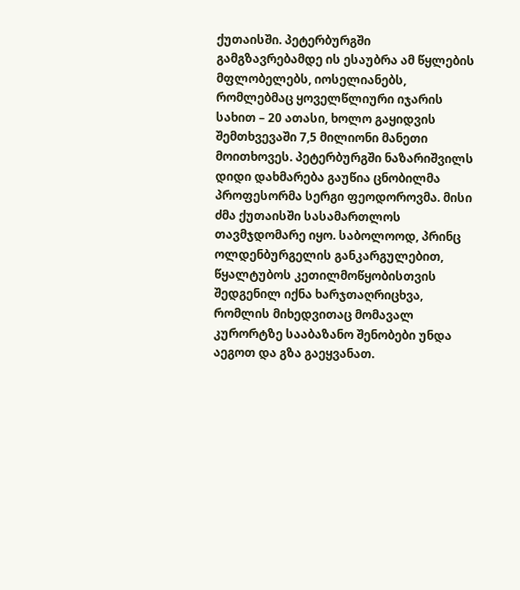ქუთაისში. პეტერბურგში გამგზავრებამდე ის ესაუბრა ამ წყლების მფლობელებს, იოსელიანებს, რომლებმაც ყოველწლიური იჯარის სახით – 20 ათასი, ხოლო გაყიდვის შემთხვევაში 7,5 მილიონი მანეთი მოითხოვეს. პეტერბურგში ნაზარიშვილს დიდი დახმარება გაუწია ცნობილმა პროფესორმა სერგი ფეოდოროვმა. მისი ძმა ქუთაისში სასამართლოს თავმჯდომარე იყო. საბოლოოდ, პრინც ოლდენბურგელის განკარგულებით, წყალტუბოს კეთილმოწყობისთვის შედგენილ იქნა ხარჯთაღრიცხვა, რომლის მიხედვითაც მომავალ კურორტზე სააბაზანო შენობები უნდა აეგოთ და გზა გაეყვანათ.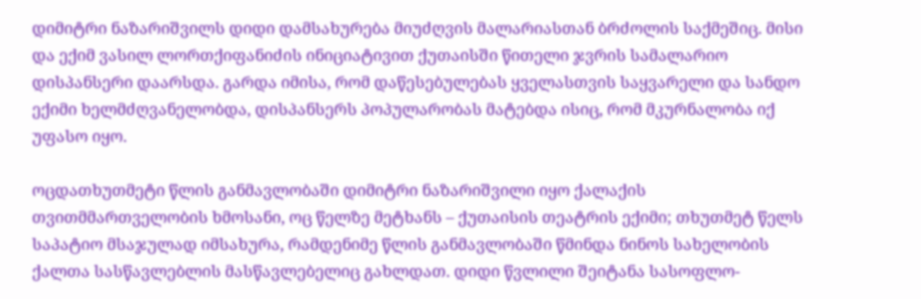დიმიტრი ნაზარიშვილს დიდი დამსახურება მიუძღვის მალარიასთან ბრძოლის საქმეშიც. მისი და ექიმ ვასილ ლორთქიფანიძის ინიციატივით ქუთაისში წითელი ჯვრის სამალარიო დისპანსერი დაარსდა. გარდა იმისა, რომ დაწესებულებას ყველასთვის საყვარელი და სანდო ექიმი ხელმძღვანელობდა, დისპანსერს პოპულარობას მატებდა ისიც, რომ მკურნალობა იქ უფასო იყო.

ოცდათხუთმეტი წლის განმავლობაში დიმიტრი ნაზარიშვილი იყო ქალაქის თვითმმართველობის ხმოსანი, ოც წელზე მეტხანს – ქუთაისის თეატრის ექიმი; თხუთმეტ წელს საპატიო მსაჯულად იმსახურა, რამდენიმე წლის განმავლობაში წმინდა ნინოს სახელობის ქალთა სასწავლებლის მასწავლებელიც გახლდათ. დიდი წვლილი შეიტანა სასოფლო-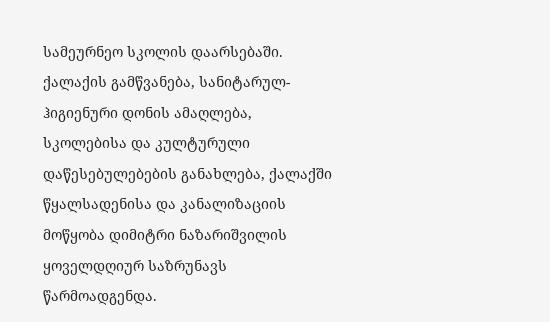სამეურნეო სკოლის დაარსებაში. ქალაქის გამწვანება, სანიტარულ-ჰიგიენური დონის ამაღლება, სკოლებისა და კულტურული დაწესებულებების განახლება, ქალაქში წყალსადენისა და კანალიზაციის მოწყობა დიმიტრი ნაზარიშვილის ყოველდღიურ საზრუნავს წარმოადგენდა.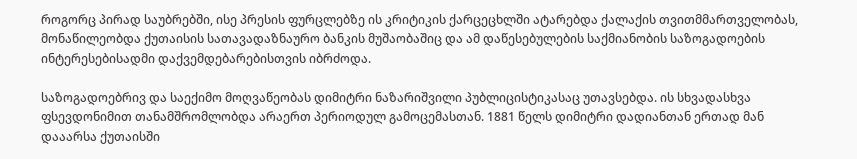როგორც პირად საუბრებში, ისე პრესის ფურცლებზე ის კრიტიკის ქარცეცხლში ატარებდა ქალაქის თვითმმართველობას, მონაწილეობდა ქუთაისის სათავადაზნაურო ბანკის მუშაობაშიც და ამ დაწესებულების საქმიანობის საზოგადოების ინტერესებისადმი დაქვემდებარებისთვის იბრძოდა.

საზოგადოებრივ და საექიმო მოღვაწეობას დიმიტრი ნაზარიშვილი პუბლიცისტიკასაც უთავსებდა. ის სხვადასხვა ფსევდონიმით თანამშრომლობდა არაერთ პერიოდულ გამოცემასთან. 1881 წელს დიმიტრი დადიანთან ერთად მან დააარსა ქუთაისში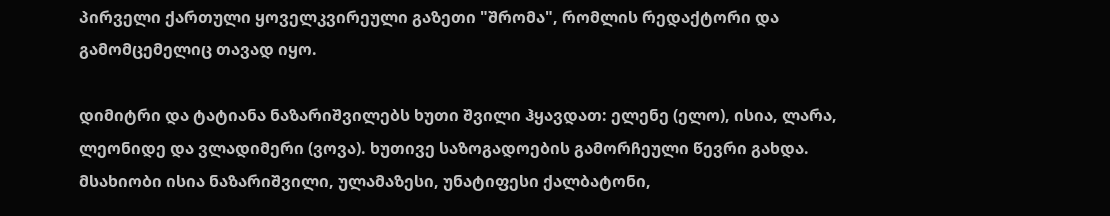პირველი ქართული ყოველკვირეული გაზეთი "შრომა", რომლის რედაქტორი და გამომცემელიც თავად იყო.

დიმიტრი და ტატიანა ნაზარიშვილებს ხუთი შვილი ჰყავდათ: ელენე (ელო), ისია, ლარა, ლეონიდე და ვლადიმერი (ვოვა). ხუთივე საზოგადოების გამორჩეული წევრი გახდა. მსახიობი ისია ნაზარიშვილი, ულამაზესი, უნატიფესი ქალბატონი,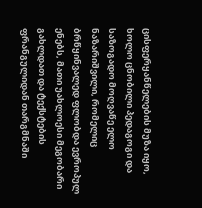ცისფერყანწელების მუზა იყო, ხოლო ცნობილი პედაგოგი და საზოგადო მოღვაწე ელო ნაზარიშვილი, რომელიც ბრწყინვალედ ფლობდა ევროპულ ენებს, მათი უახლოესი მეგობარი გახლდათ და ტექსტების ფრანგულიდან თარგმნაში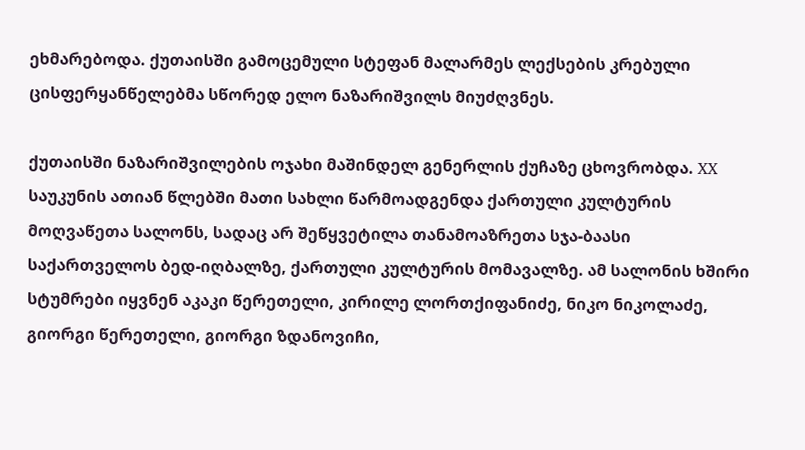ეხმარებოდა. ქუთაისში გამოცემული სტეფან მალარმეს ლექსების კრებული ცისფერყანწელებმა სწორედ ელო ნაზარიშვილს მიუძღვნეს.

ქუთაისში ნაზარიშვილების ოჯახი მაშინდელ გენერლის ქუჩაზე ცხოვრობდა. XX საუკუნის ათიან წლებში მათი სახლი წარმოადგენდა ქართული კულტურის მოღვაწეთა სალონს, სადაც არ შეწყვეტილა თანამოაზრეთა სჯა-ბაასი საქართველოს ბედ-იღბალზე, ქართული კულტურის მომავალზე. ამ სალონის ხშირი სტუმრები იყვნენ აკაკი წერეთელი, კირილე ლორთქიფანიძე, ნიკო ნიკოლაძე, გიორგი წერეთელი, გიორგი ზდანოვიჩი,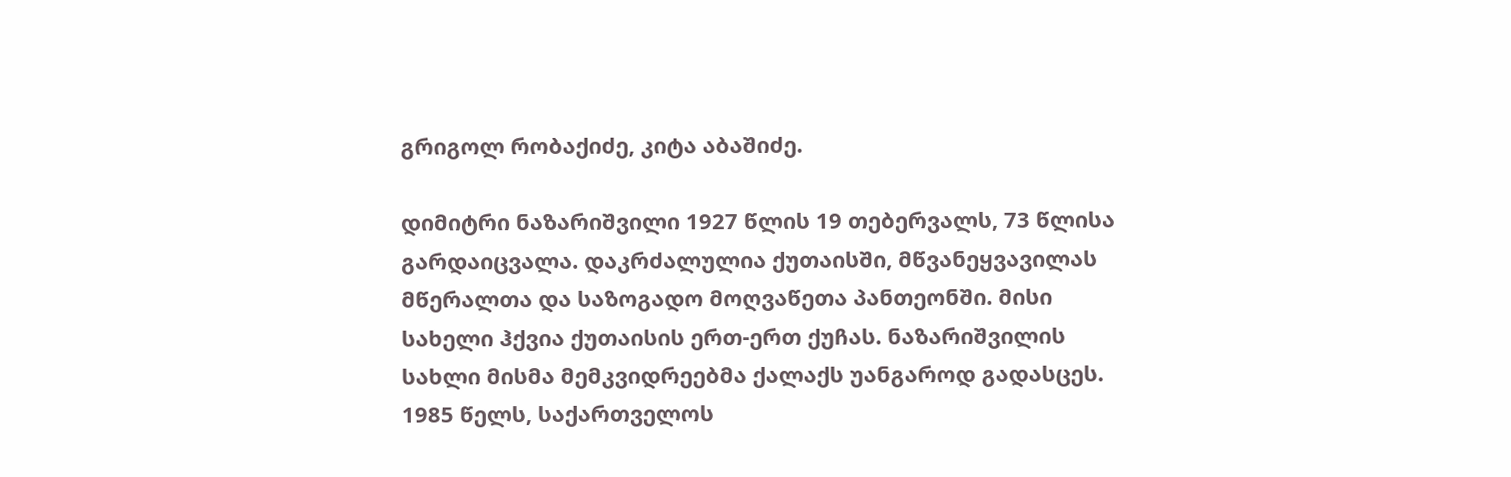გრიგოლ რობაქიძე, კიტა აბაშიძე.

დიმიტრი ნაზარიშვილი 1927 წლის 19 თებერვალს, 73 წლისა გარდაიცვალა. დაკრძალულია ქუთაისში, მწვანეყვავილას მწერალთა და საზოგადო მოღვაწეთა პანთეონში. მისი სახელი ჰქვია ქუთაისის ერთ-ერთ ქუჩას. ნაზარიშვილის სახლი მისმა მემკვიდრეებმა ქალაქს უანგაროდ გადასცეს. 1985 წელს, საქართველოს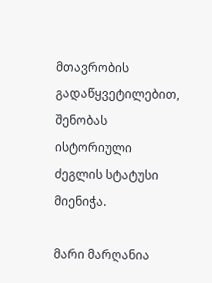მთავრობის გადაწყვეტილებით, შენობას ისტორიული ძეგლის სტატუსი მიენიჭა.

მარი მარღანია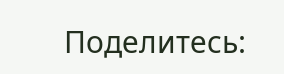Поделитесь: